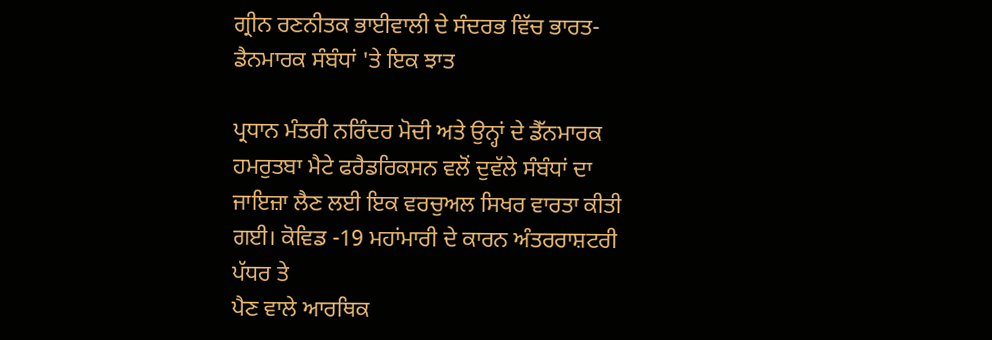ਗ੍ਰੀਨ ਰਣਨੀਤਕ ਭਾਈਵਾਲੀ ਦੇ ਸੰਦਰਭ ਵਿੱਚ ਭਾਰਤ-ਡੈਨਮਾਰਕ ਸੰਬੰਧਾਂ 'ਤੇ ਇਕ ਝਾਤ

ਪ੍ਰਧਾਨ ਮੰਤਰੀ ਨਰਿੰਦਰ ਮੋਦੀ ਅਤੇ ਉਨ੍ਹਾਂ ਦੇ ਡੈੱਨਮਾਰਕ ਹਮਰੁਤਬਾ ਮੈਟੇ ਫਰੈਡਰਿਕਸਨ ਵਲੋਂ ਦੁਵੱਲੇ ਸੰਬੰਧਾਂ ਦਾ ਜਾਇਜ਼ਾ ਲੈਣ ਲਈ ਇਕ ਵਰਚੁਅਲ ਸਿਖਰ ਵਾਰਤਾ ਕੀਤੀ ਗਈ। ਕੋਵਿਡ -19 ਮਹਾਂਮਾਰੀ ਦੇ ਕਾਰਨ ਅੰਤਰਰਾਸ਼ਟਰੀ ਪੱਧਰ ਤੇ
ਪੈਣ ਵਾਲੇ ਆਰਥਿਕ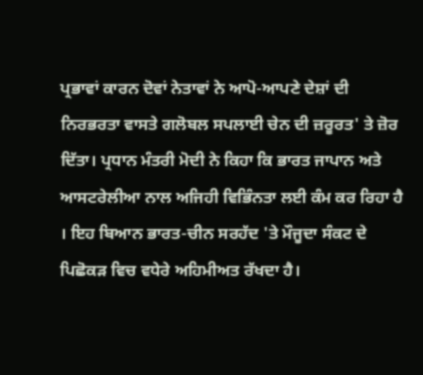ਪ੍ਰਭਾਵਾਂ ਕਾਰਨ ਦੋਵਾਂ ਨੇਤਾਵਾਂ ਨੇ ਆਪੋ-ਆਪਣੇ ਦੇਸ਼ਾਂ ਦੀ ਨਿਰਭਰਤਾ ਵਾਸਤੇ ਗਲੋਬਲ ਸਪਲਾਈ ਚੇਨ ਦੀ ਜ਼ਰੂਰਤ' ਤੇ ਜ਼ੋਰ ਦਿੱਤਾ। ਪ੍ਰਧਾਨ ਮੰਤਰੀ ਮੋਦੀ ਨੇ ਕਿਹਾ ਕਿ ਭਾਰਤ ਜਾਪਾਨ ਅਤੇ ਆਸਟਰੇਲੀਆ ਨਾਲ ਅਜਿਹੀ ਵਿਭਿੰਨਤਾ ਲਈ ਕੰਮ ਕਰ ਰਿਹਾ ਹੈ । ਇਹ ਬਿਆਨ ਭਾਰਤ-ਚੀਨ ਸਰਹੱਦ 'ਤੇ ਮੌਜੂਦਾ ਸੰਕਟ ਦੇ ਪਿਛੋਕੜ ਵਿਚ ਵਧੇਰੇ ਅਹਿਮੀਅਤ ਰੱਖਦਾ ਹੈ।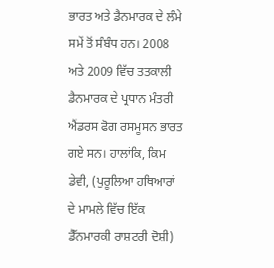ਭਾਰਤ ਅਤੇ ਡੈਨਮਾਰਕ ਦੇ ਲੰਮੇ ਸਮੇਂ ਤੋਂ ਸੰਬੰਧ ਹਨ। 2008 ਅਤੇ 2009 ਵਿੱਚ ਤਤਕਾਲੀ ਡੈਨਮਾਰਕ ਦੇ ਪ੍ਰਧਾਨ ਮੰਤਰੀ ਐਂਡਰਸ ਫੋਗ ਰਸਮੂਸਨ ਭਾਰਤ ਗਏ ਸਨ। ਹਾਲਾਂਕਿ, ਕਿਮ ਡੇਵੀ, (ਪੁਰੂਲਿਆ ਹਥਿਆਰਾਂ ਦੇ ਮਾਮਲੇ ਵਿੱਚ ਇੱਕ ਡੈੱਨਮਾਰਕੀ ਰਾਸ਼ਟਰੀ ਦੋਸ਼ੀ)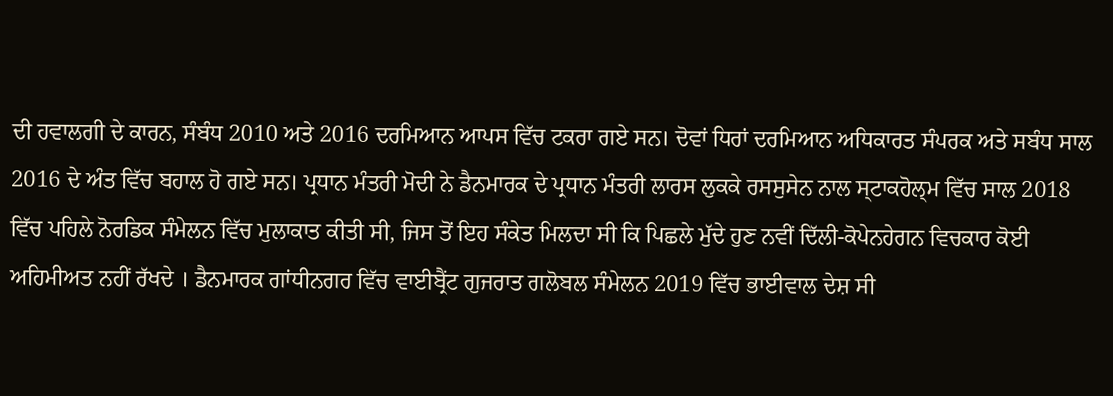ਦੀ ਹਵਾਲਗੀ ਦੇ ਕਾਰਨ, ਸੰਬੰਧ 2010 ਅਤੇ 2016 ਦਰਮਿਆਨ ਆਪਸ ਵਿੱਚ ਟਕਰਾ ਗਏ ਸਨ। ਦੋਵਾਂ ਧਿਰਾਂ ਦਰਮਿਆਨ ਅਧਿਕਾਰਤ ਸੰਪਰਕ ਅਤੇ ਸਬੰਧ ਸਾਲ 2016 ਦੇ ਅੰਤ ਵਿੱਚ ਬਹਾਲ ਹੋ ਗਏ ਸਨ। ਪ੍ਰਧਾਨ ਮੰਤਰੀ ਮੋਦੀ ਨੇ ਡੈਨਮਾਰਕ ਦੇ ਪ੍ਰਧਾਨ ਮੰਤਰੀ ਲਾਰਸ ਲੁਕਕੇ ਰਸਸੁਸੇਨ ਨਾਲ ਸ੍ਟਾਕਹੋਲ੍ਮ ਵਿੱਚ ਸਾਲ 2018 ਵਿੱਚ ਪਹਿਲੇ ਨੋਰਡਿਕ ਸੰਮੇਲਨ ਵਿੱਚ ਮੁਲਾਕਾਤ ਕੀਤੀ ਸੀ, ਜਿਸ ਤੋਂ ਇਹ ਸੰਕੇਤ ਮਿਲਦਾ ਸੀ ਕਿ ਪਿਛਲੇ ਮੁੱਦੇ ਹੁਣ ਨਵੀਂ ਦਿੱਲੀ-ਕੋਪੇਨਹੇਗਨ ਵਿਚਕਾਰ ਕੋਈ ਅਹਿਮੀਅਤ ਨਹੀਂ ਰੱਖਦੇ । ਡੈਨਮਾਰਕ ਗਾਂਧੀਨਗਰ ਵਿੱਚ ਵਾਈਬ੍ਰੈਂਟ ਗੁਜਰਾਤ ਗਲੋਬਲ ਸੰਮੇਲਨ 2019 ਵਿੱਚ ਭਾਈਵਾਲ ਦੇਸ਼ ਸੀ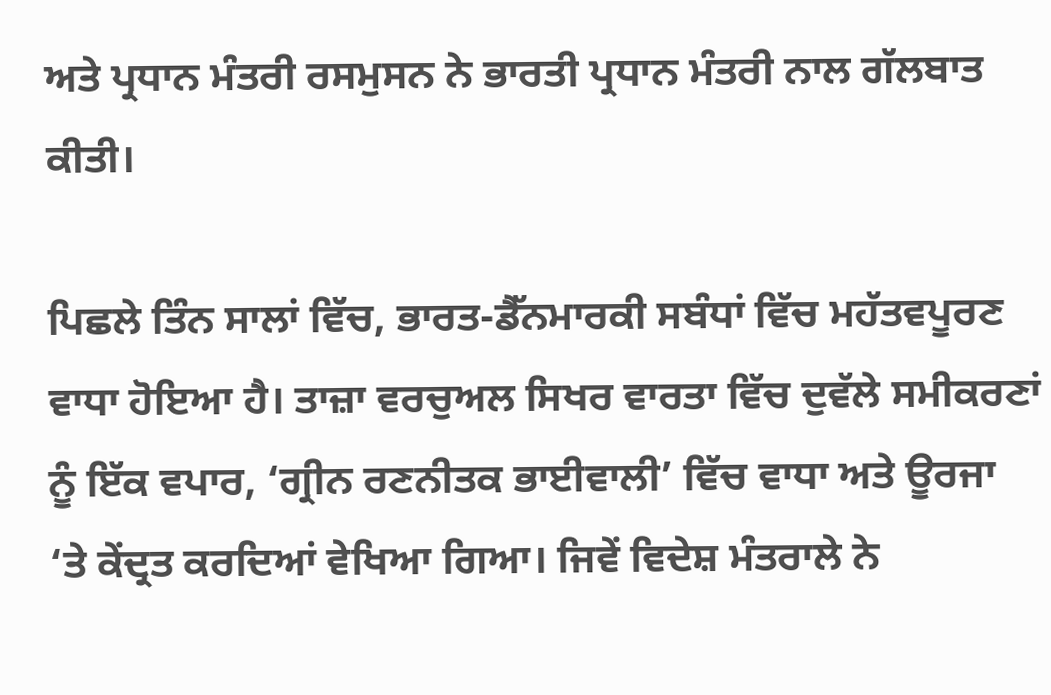ਅਤੇ ਪ੍ਰਧਾਨ ਮੰਤਰੀ ਰਸਮੁਸਨ ਨੇ ਭਾਰਤੀ ਪ੍ਰਧਾਨ ਮੰਤਰੀ ਨਾਲ ਗੱਲਬਾਤ ਕੀਤੀ।

ਪਿਛਲੇ ਤਿੰਨ ਸਾਲਾਂ ਵਿੱਚ, ਭਾਰਤ-ਡੈੱਨਮਾਰਕੀ ਸਬੰਧਾਂ ਵਿੱਚ ਮਹੱਤਵਪੂਰਣ ਵਾਧਾ ਹੋਇਆ ਹੈ। ਤਾਜ਼ਾ ਵਰਚੁਅਲ ਸਿਖਰ ਵਾਰਤਾ ਵਿੱਚ ਦੁਵੱਲੇ ਸਮੀਕਰਣਾਂ ਨੂੰ ਇੱਕ ਵਪਾਰ, ‘ਗ੍ਰੀਨ ਰਣਨੀਤਕ ਭਾਈਵਾਲੀ’ ਵਿੱਚ ਵਾਧਾ ਅਤੇ ਊਰਜਾ ‘ਤੇ ਕੇਂਦ੍ਰਤ ਕਰਦਿਆਂ ਵੇਖਿਆ ਗਿਆ। ਜਿਵੇਂ ਵਿਦੇਸ਼ ਮੰਤਰਾਲੇ ਨੇ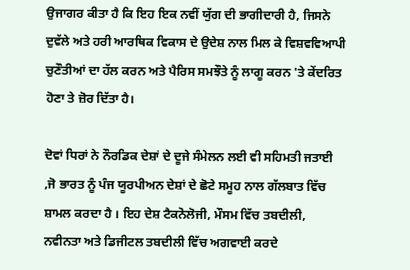ਉਜਾਗਰ ਕੀਤਾ ਹੈ ਕਿ ਇਹ ਇਕ ਨਵੀਂ ਯੁੱਗ ਦੀ ਭਾਗੀਦਾਰੀ ਹੈ, ਜਿਸਨੇ ਦੁਵੱਲੇ ਅਤੇ ਹਰੀ ਆਰਥਿਕ ਵਿਕਾਸ ਦੇ ਉਦੇਸ਼ ਨਾਲ ਮਿਲ ਕੇ ਵਿਸ਼ਵਵਿਆਪੀ ਚੁਣੌਤੀਆਂ ਦਾ ਹੱਲ ਕਰਨ ਅਤੇ ਪੈਰਿਸ ਸਮਝੌਤੇ ਨੂੰ ਲਾਗੂ ਕਰਨ 'ਤੇ ਕੇਂਦਰਿਤ ਹੋਣਾ ਤੇ ਜ਼ੋਰ ਦਿੱਤਾ ਹੈ।

ਦੋਵਾਂ ਧਿਰਾਂ ਨੇ ਨੌਰਡਿਕ ਦੇਸ਼ਾਂ ਦੇ ਦੂਜੇ ਸੰਮੇਲਨ ਲਈ ਵੀ ਸਹਿਮਤੀ ਜਤਾਈ ,ਜੋ ਭਾਰਤ ਨੂੰ ਪੰਜ ਯੂਰਪੀਅਨ ਦੇਸ਼ਾਂ ਦੇ ਛੋਟੇ ਸਮੂਹ ਨਾਲ ਗੱਲਬਾਤ ਵਿੱਚ ਸ਼ਾਮਲ ਕਰਦਾ ਹੈ । ਇਹ ਦੇਸ਼ ਟੈਕਨੋਲੋਜੀ, ਮੌਸਮ ਵਿੱਚ ਤਬਦੀਲੀ, ਨਵੀਨਤਾ ਅਤੇ ਡਿਜੀਟਲ ਤਬਦੀਲੀ ਵਿੱਚ ਅਗਵਾਈ ਕਰਦੇ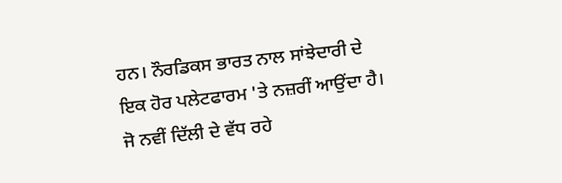ਹਨ। ਨੌਰਡਿਕਸ ਭਾਰਤ ਨਾਲ ਸਾਂਝੇਦਾਰੀ ਦੇ ਇਕ ਹੋਰ ਪਲੇਟਫਾਰਮ 'ਤੇ ਨਜ਼ਰੀਂ ਆਉਂਦਾ ਹੈ। ਜੋ ਨਵੀਂ ਦਿੱਲੀ ਦੇ ਵੱਧ ਰਹੇ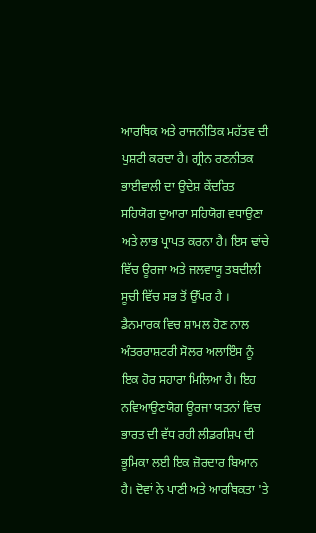ਆਰਥਿਕ ਅਤੇ ਰਾਜਨੀਤਿਕ ਮਹੱਤਵ ਦੀ ਪੁਸ਼ਟੀ ਕਰਦਾ ਹੈ। ਗ੍ਰੀਨ ਰਣਨੀਤਕ ਭਾਈਵਾਲੀ ਦਾ ਉਦੇਸ਼ ਕੇਂਦਰਿਤ ਸਹਿਯੋਗ ਦੁਆਰਾ ਸਹਿਯੋਗ ਵਧਾਉਣਾ ਅਤੇ ਲਾਭ ਪ੍ਰਾਪਤ ਕਰਨਾ ਹੈ। ਇਸ ਢਾਂਚੇ ਵਿੱਚ ਊਰਜਾ ਅਤੇ ਜਲਵਾਯੂ ਤਬਦੀਲੀ ਸੂਚੀ ਵਿੱਚ ਸਭ ਤੋਂ ਉੱਪਰ ਹੈ ।
ਡੈਨਮਾਰਕ ਵਿਚ ਸ਼ਾਮਲ ਹੋਣ ਨਾਲ ਅੰਤਰਰਾਸ਼ਟਰੀ ਸੋਲਰ ਅਲਾਇੰਸ ਨੂੰ ਇਕ ਹੋਰ ਸਹਾਰਾ ਮਿਲਿਆ ਹੈ। ਇਹ ਨਵਿਆਉਣਯੋਗ ਊਰਜਾ ਯਤਨਾਂ ਵਿਚ ਭਾਰਤ ਦੀ ਵੱਧ ਰਹੀ ਲੀਡਰਸ਼ਿਪ ਦੀ ਭੂਮਿਕਾ ਲਈ ਇਕ ਜ਼ੋਰਦਾਰ ਬਿਆਨ ਹੈ। ਦੋਵਾਂ ਨੇ ਪਾਣੀ ਅਤੇ ਆਰਥਿਕਤਾ 'ਤੇ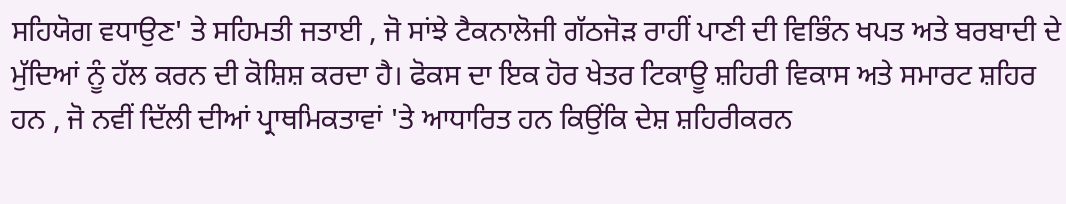ਸਹਿਯੋਗ ਵਧਾਉਣ' ਤੇ ਸਹਿਮਤੀ ਜਤਾਈ , ਜੋ ਸਾਂਝੇ ਟੈਕਨਾਲੋਜੀ ਗੱਠਜੋੜ ਰਾਹੀਂ ਪਾਣੀ ਦੀ ਵਿਭਿੰਨ ਖਪਤ ਅਤੇ ਬਰਬਾਦੀ ਦੇ ਮੁੱਦਿਆਂ ਨੂੰ ਹੱਲ ਕਰਨ ਦੀ ਕੋਸ਼ਿਸ਼ ਕਰਦਾ ਹੈ। ਫੋਕਸ ਦਾ ਇਕ ਹੋਰ ਖੇਤਰ ਟਿਕਾਊ ਸ਼ਹਿਰੀ ਵਿਕਾਸ ਅਤੇ ਸਮਾਰਟ ਸ਼ਹਿਰ ਹਨ , ਜੋ ਨਵੀਂ ਦਿੱਲੀ ਦੀਆਂ ਪ੍ਰਾਥਮਿਕਤਾਵਾਂ 'ਤੇ ਆਧਾਰਿਤ ਹਨ ਕਿਉਂਕਿ ਦੇਸ਼ ਸ਼ਹਿਰੀਕਰਨ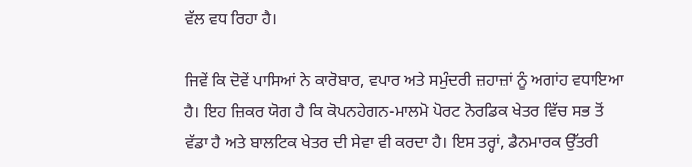ਵੱਲ ਵਧ ਰਿਹਾ ਹੈ।

ਜਿਵੇਂ ਕਿ ਦੋਵੇਂ ਪਾਸਿਆਂ ਨੇ ਕਾਰੋਬਾਰ, ਵਪਾਰ ਅਤੇ ਸਮੁੰਦਰੀ ਜ਼ਹਾਜ਼ਾਂ ਨੂੰ ਅਗਾਂਹ ਵਧਾਇਆ ਹੈ। ਇਹ ਜ਼ਿਕਰ ਯੋਗ ਹੈ ਕਿ ਕੋਪਨਹੇਗਨ-ਮਾਲਮੋ ਪੋਰਟ ਨੋਰਡਿਕ ਖੇਤਰ ਵਿੱਚ ਸਭ ਤੋਂ ਵੱਡਾ ਹੈ ਅਤੇ ਬਾਲਟਿਕ ਖੇਤਰ ਦੀ ਸੇਵਾ ਵੀ ਕਰਦਾ ਹੈ। ਇਸ ਤਰ੍ਹਾਂ, ਡੈਨਮਾਰਕ ਉੱਤਰੀ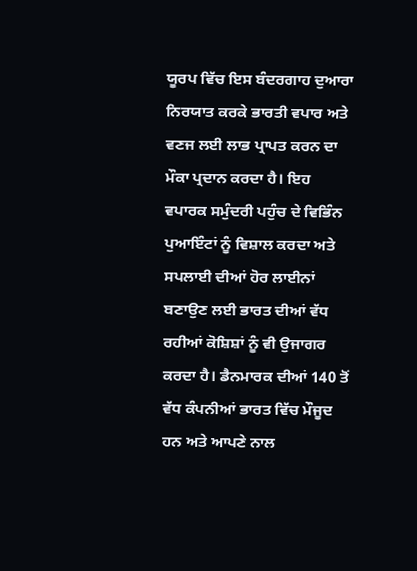ਯੂਰਪ ਵਿੱਚ ਇਸ ਬੰਦਰਗਾਹ ਦੁਆਰਾ ਨਿਰਯਾਤ ਕਰਕੇ ਭਾਰਤੀ ਵਪਾਰ ਅਤੇ ਵਣਜ ਲਈ ਲਾਭ ਪ੍ਰਾਪਤ ਕਰਨ ਦਾ ਮੌਕਾ ਪ੍ਰਦਾਨ ਕਰਦਾ ਹੈ। ਇਹ ਵਪਾਰਕ ਸਮੁੰਦਰੀ ਪਹੁੰਚ ਦੇ ਵਿਭਿੰਨ ਪੁਆਇੰਟਾਂ ਨੂੰ ਵਿਸ਼ਾਲ ਕਰਦਾ ਅਤੇ ਸਪਲਾਈ ਦੀਆਂ ਹੋਰ ਲਾਈਨਾਂ ਬਣਾਉਣ ਲਈ ਭਾਰਤ ਦੀਆਂ ਵੱਧ ਰਹੀਆਂ ਕੋਸ਼ਿਸ਼ਾਂ ਨੂੰ ਵੀ ਉਜਾਗਰ ਕਰਦਾ ਹੈ। ਡੈਨਮਾਰਕ ਦੀਆਂ 140 ਤੋਂ ਵੱਧ ਕੰਪਨੀਆਂ ਭਾਰਤ ਵਿੱਚ ਮੌਜੂਦ ਹਨ ਅਤੇ ਆਪਣੇ ਨਾਲ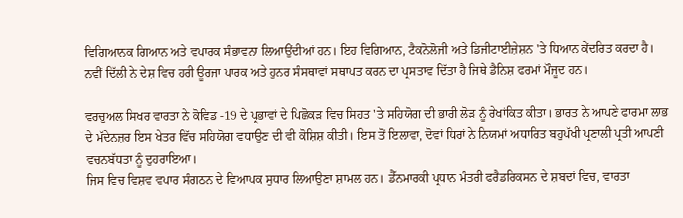ਵਿਗਿਆਨਕ ਗਿਆਨ ਅਤੇ ਵਪਾਰਕ ਸੰਭਾਵਨਾ ਲਿਆਉਂਦੀਆਂ ਹਨ। ਇਹ ਵਿਗਿਆਨ, ਟੈਕਨੋਲੋਜੀ ਅਤੇ ਡਿਜੀਟਾਈਜ਼ੇਸ਼ਨ 'ਤੇ ਧਿਆਨ ਕੇਂਦਰਿਤ ਕਰਦਾ ਹੈ। ਨਵੀਂ ਦਿੱਲੀ ਨੇ ਦੇਸ਼ ਵਿਚ ਹਰੀ ਊਰਜਾ ਪਾਰਕ ਅਤੇ ਹੁਨਰ ਸੰਸਥਾਵਾਂ ਸਥਾਪਤ ਕਰਨ ਦਾ ਪ੍ਰਸਤਾਵ ਦਿੱਤਾ ਹੈ ਜਿਥੇ ਡੈਨਿਸ਼ ਫਰਮਾਂ ਮੌਜੂਦ ਹਨ।

ਵਰਚੁਅਲ ਸਿਖਰ ਵਾਰਤਾ ਨੇ ਕੋਵਿਡ -19 ਦੇ ਪ੍ਰਭਾਵਾਂ ਦੇ ਪਿਛੋਕੜ ਵਿਚ ਸਿਹਤ 'ਤੇ ਸਹਿਯੋਗ ਦੀ ਭਾਰੀ ਲੋੜ ਨੂੰ ਰੇਖਾਂਕਿਤ ਕੀਤਾ। ਭਾਰਤ ਨੇ ਆਪਣੇ ਫਾਰਮਾ ਲਾਭ ਦੇ ਮੱਦੇਨਜ਼ਰ ਇਸ ਖੇਤਰ ਵਿੱਚ ਸਹਿਯੋਗ ਵਧਾਉਣ ਦੀ ਵੀ ਕੋਸ਼ਿਸ਼ ਕੀਤੀ। ਇਸ ਤੋਂ ਇਲਾਵਾ, ਦੋਵਾਂ ਧਿਰਾਂ ਨੇ ਨਿਯਮਾਂ ਅਧਾਰਿਤ ਬਹੁਪੱਖੀ ਪ੍ਰਣਾਲੀ ਪ੍ਰਤੀ ਆਪਣੀ ਵਚਨਬੱਧਤਾ ਨੂੰ ਦੁਹਰਾਇਆ।
ਜਿਸ ਵਿਚ ਵਿਸ਼ਵ ਵਪਾਰ ਸੰਗਠਨ ਦੇ ਵਿਆਪਕ ਸੁਧਾਰ ਲਿਆਉਣਾ ਸ਼ਾਮਲ ਹਨ। ਡੈੱਨਮਾਰਕੀ ਪ੍ਰਧਾਨ ਮੰਤਰੀ ਫਰੈਡਰਿਕਸਨ ਦੇ ਸ਼ਬਦਾਂ ਵਿਚ, ਵਾਰਤਾ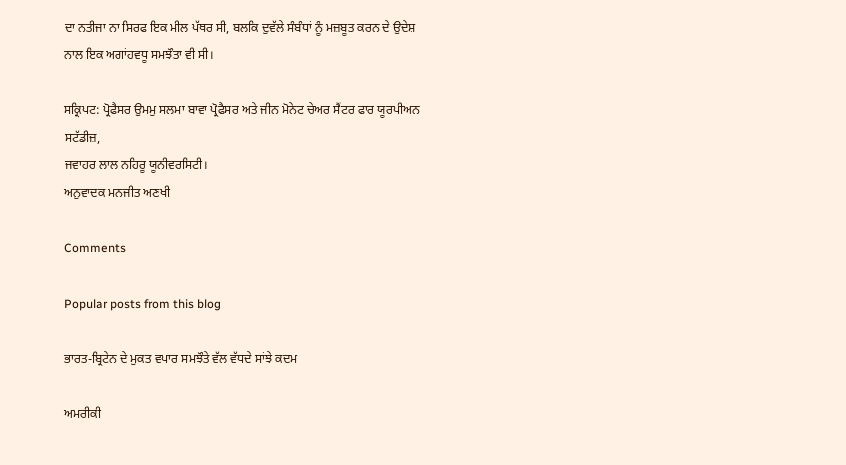ਦਾ ਨਤੀਜਾ ਨਾ ਸਿਰਫ ਇਕ ਮੀਲ ਪੱਥਰ ਸੀ, ਬਲਕਿ ਦੁਵੱਲੇ ਸੰਬੰਧਾਂ ਨੂੰ ਮਜ਼ਬੂਤ ਕਰਨ ਦੇ ਉਦੇਸ਼ ਨਾਲ ਇਕ ਅਗਾਂਹਵਧੂ ਸਮਝੌਤਾ ਵੀ ਸੀ।

ਸਕ੍ਰਿਪਟ: ਪ੍ਰੋਫੈਸਰ ਉਮਮੁ ਸਲਮਾ ਬਾਵਾ ਪ੍ਰੋਫੈਸਰ ਅਤੇ ਜੀਨ ਮੋਨੇਟ ਚੇਅਰ ਸੈਂਟਰ ਫਾਰ ਯੂਰਪੀਅਨ ਸਟੱਡੀਜ਼,
ਜਵਾਹਰ ਲਾਲ ਨਹਿਰੂ ਯੂਨੀਵਰਸਿਟੀ।
ਅਨੁਵਾਦਕ ਮਨਜੀਤ ਅਣਖੀ

Comments

Popular posts from this blog

ਭਾਰਤ-ਬ੍ਰਿਟੇਨ ਦੇ ਮੁਕਤ ਵਪਾਰ ਸਮਝੌਤੇ ਵੱਲ ਵੱਧਦੇ ਸਾਂਝੇ ਕਦਮ

ਅਮਰੀਕੀ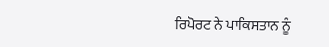ਰਿਪੋਰਟ ਨੇ ਪਾਕਿਸਤਾਨ ਨੂੰ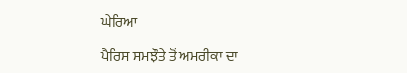ਘੇਰਿਆ

ਪੈਰਿਸ ਸਮਝੌਤੇ ਤੋਂ ਅਮਰੀਕਾ ਦਾ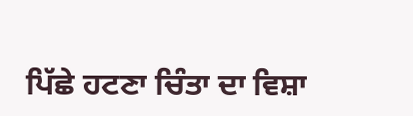ਪਿੱਛੇ ਹਟਣਾ ਚਿੰਤਾ ਦਾ ਵਿਸ਼ਾ